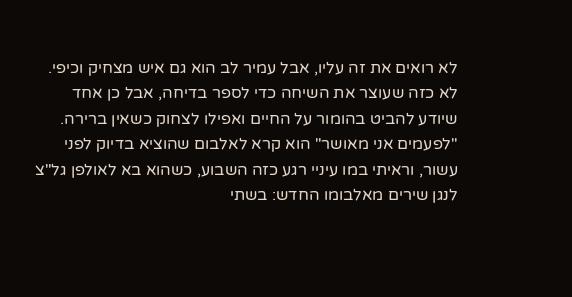לא רואים את זה עליו, אבל עמיר לב הוא גם איש מצחיק וכיפי. לא כזה שעוצר את השיחה כדי לספר בדיחה, אבל כן אחד שיודע להביט בהומור על החיים ואפילו לצחוק כשאין ברירה. "לפעמים אני מאושר" הוא קרא לאלבום שהוציא בדיוק לפני עשור, וראיתי במו עיניי רגע כזה השבוע, כשהוא בא לאולפן גל"צ לנגן שירים מאלבומו החדש: בשתי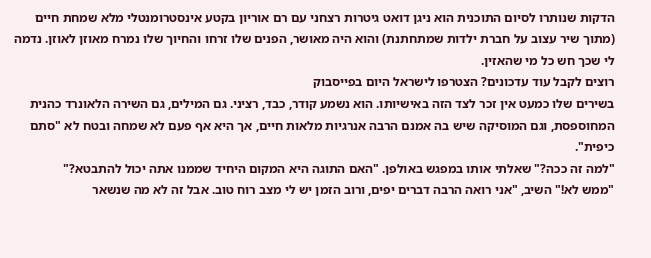הדקות שנותרו לסיום התוכנית הוא ניגן דואט גיטרות רצחני עם רם אוריון בקטע אינסטרומנטלי מלא שמחת חיים (מתוך שיר עצוב על חברת ילדות שמתחתנת) והוא היה מאושר, הפנים שלו זרחו והחיוך שלו נמרח מאוזן לאוזן. נדמה לי שכך חש כל מי שהאזין.
רוצים לקבל עוד עדכונים? הצטרפו לישראל היום בפייסבוק
בשירים שלו כמעט אין זכר לצד הזה באישיותו. הוא נשמע קודר, כבד, רציני. גם המילים, גם השירה הלאונרד כהנית המחוספסת, וגם המוסיקה שיש בה אמנם הרבה אנרגיות מלאות חיים, אך היא אף פעם לא שמחה ובטח לא "סתם כיפית".
"למה זה ככה?" שאלתי אותו במפגש באולפן. "האם התוגה היא המקום היחיד שממנו אתה יכול להתבטא?"
"ממש לא!" השיב, "אני רואה הרבה דברים יפים, ורוב הזמן יש לי מצב רוח טוב. אבל זה לא מה שנשאר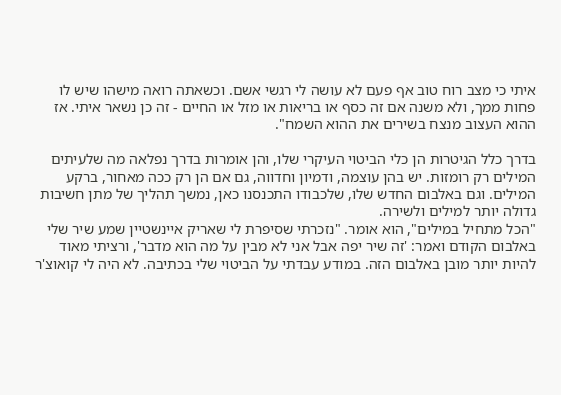איתי כי מצב רוח טוב אף פעם לא עושה לי רגשי אשם. וכשאתה רואה מישהו שיש לו פחות ממך, ולא משנה אם זה כסף או בריאות או מזל או החיים - זה כן נשאר איתי. אז ההוא העצוב מנצח בשירים את ההוא השמח".

בדרך כלל הגיטרות הן כלי הביטוי העיקרי שלו, והן אומרות בדרך נפלאה מה שלעיתים המילים רק רומזות. יש בהן עוצמה, ודמיון וחדווה, גם אם הן רק ככה מאחור, ברקע המילים. וגם באלבום החדש שלו, שלכבודו התכנסנו כאן, נמשך תהליך של מתן חשיבות גדולה יותר למילים ולשירה.
"הכל מתחיל במילים", הוא אומר. "נזכרתי שסיפרת לי שאריק איינשטיין שמע שיר שלי באלבום הקודם ואמר: 'זה שיר יפה אבל אני לא מבין על מה הוא מדבר', ורציתי מאוד להיות יותר מובן באלבום הזה. במודע עבדתי על הביטוי שלי בכתיבה. לא היה לי קואוצ'ר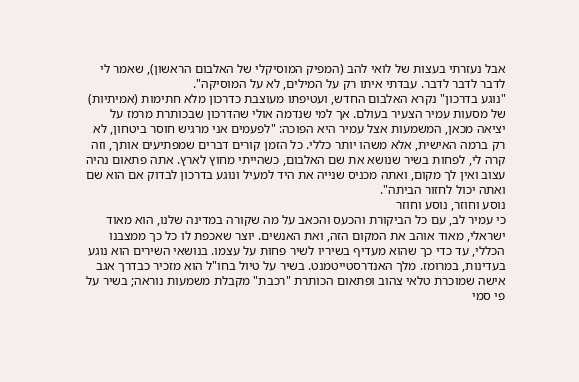אבל נעזרתי בעצות של לואי להב (המפיק המוסיקלי של האלבום הראשון), שאמר לי לדבר לדבר לדבר. עבדתי איתו רק על המילים, לא על המוסיקה".
"נוגע בדרכון" נקרא האלבום החדש, ועטיפתו מעוצבת כדרכון מלא חתימות (אמיתיות) של מסעות עמיר הצעיר בעולם. אך למי שנדמה אולי שהדרכון שבכותרת מרמז על יציאה מכאן, המשמעות אצל עמיר היא הפוכה: "לפעמים אני מרגיש חוסר ביטחון, לא רק ברמה האישית, אלא משהו יותר כללי. כל הזמן קורים דברים שמפתיעים אותך, וזה קרה לי, לפחות בשיר שנושא את שם האלבום, כשהייתי מחוץ לארץ. אתה פתאום נהיה עצוב ואין לך מקום, ואתה מכניס שנייה את היד למעיל ונוגע בדרכון לבדוק אם הוא שם ואתה יכול לחזור הביתה".
נוסע וחוזר, נוסע וחוזר
כי עמיר לב, עם כל הביקורת והכעס והכאב על מה שקורה במדינה שלנו, הוא מאוד ישראלי, מאוד אוהב את המקום הזה, ואת האנשים. יוצר שאכפת לו כל כך ממצבנו הכללי, עד כדי כך שהוא מעדיף בשיריו לשיר פחות על עצמו. בנושאי השירים הוא נוגע בעדינות, במרומז. מלך האנדרסטייטמנט. בשיר על טיול בחו"ל הוא מזכיר כבדרך אגב אישה שמוכרת טלאי צהוב ופתאום הכותרת "רכבת" מקבלת משמעות נוראה; בשיר על פי סמי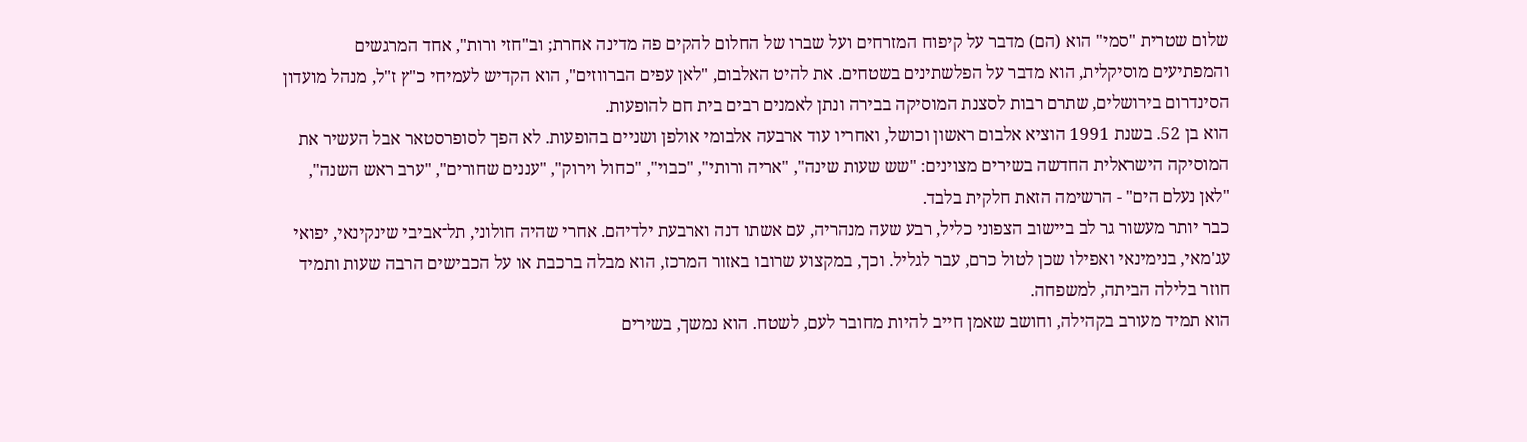שלום שטרית "סמי" הוא (הם) מדבר על קיפוח המזרחים ועל שברו של החלום להקים פה מדינה אחרת; וב"חזי ורות", אחד המרגשים והמפתיעים מוסיקלית, הוא מדבר על הפלשתינים בשטחים. את להיט האלבום, "לאן עפים הברווזים", הוא הקדיש לעמיחי כ"ץ ז"ל, מנהל מועדון הסינדרום בירושלים, שתרם רבות לסצנת המוסיקה בבירה ונתן לאמנים רבים בית חם להופעות.
הוא בן 52. בשנת 1991 הוציא אלבום ראשון וכושל, ואחריו עוד ארבעה אלבומי אולפן ושניים בהופעות. לא הפך לסופרסטאר אבל העשיר את המוסיקה הישראלית החדשה בשירים מצוינים: "שש שעות שינה", "אריה ורותי", "כבוי", "כחול וירוק", "עננים שחורים", "ערב ראש השנה", "לאן נעלם הים" - הרשימה הזאת חלקית בלבד.
כבר יותר מעשור גר לב ביישוב הצפוני כליל, רבע שעה מנהריה, עם אשתו דנה וארבעת ילדיהם. אחרי שהיה חולוני, תל־אביבי שינקינאי, יפואי עג'מאי, בנימינאי ואפילו שכן לטול כרם, עבר לגליל. וכך, במקצוע שרובו באזור המרכז, הוא מבלה ברכבת או על הכבישים הרבה שעות ותמיד חוזר בלילה הביתה, למשפחה.
הוא תמיד מעורב בקהילה, וחושב שאמן חייב להיות מחובר לעם, לשטח. הוא נמשך, בשירים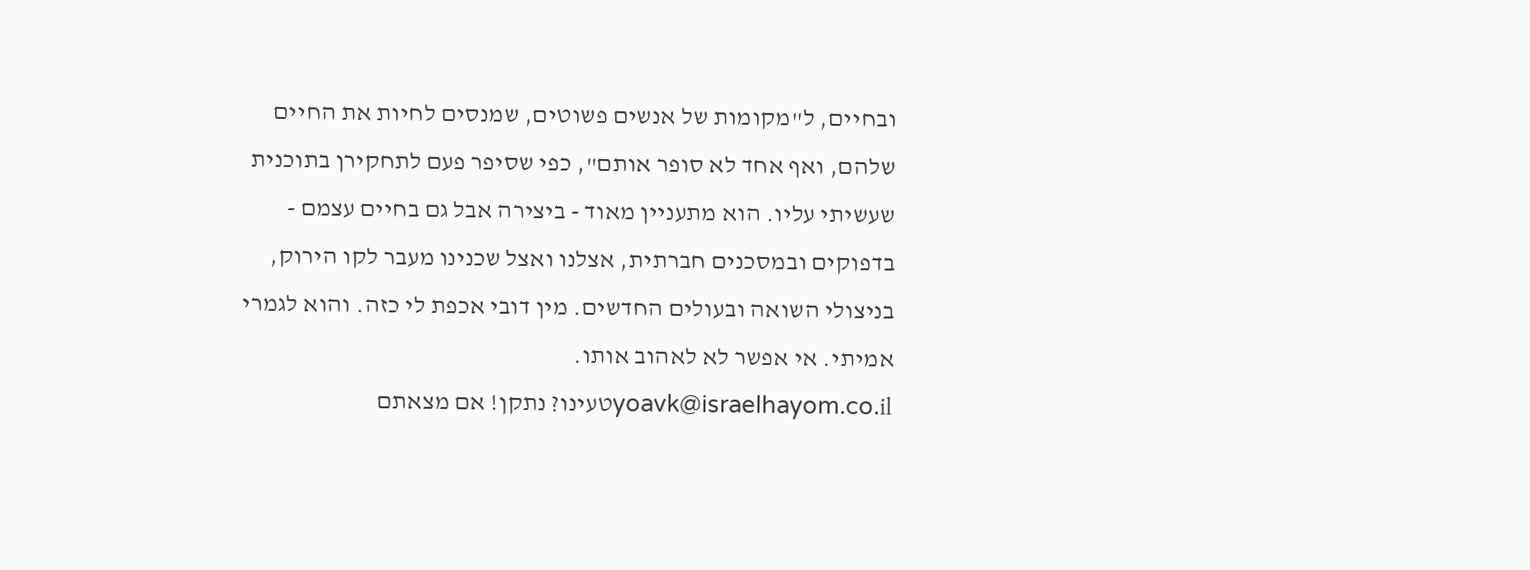ובחיים, ל"מקומות של אנשים פשוטים, שמנסים לחיות את החיים שלהם, ואף אחד לא סופר אותם", כפי שסיפר פעם לתחקירן בתוכנית שעשיתי עליו. הוא מתעניין מאוד - ביצירה אבל גם בחיים עצמם - בדפוקים ובמסכנים חברתית, אצלנו ואצל שכנינו מעבר לקו הירוק, בניצולי השואה ובעולים החדשים. מין דובי אכפת לי כזה. והוא לגמרי אמיתי. אי אפשר לא לאהוב אותו.
yoavk@israelhayom.co.ilטעינו? נתקן! אם מצאתם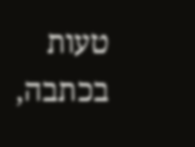טעות בכתבה,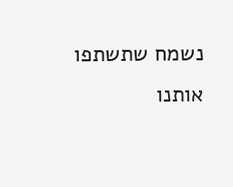נשמח שתשתפו אותנו